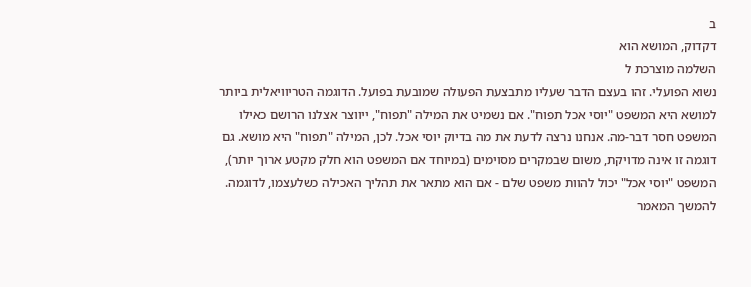ב
דקדוק, המושא הוא
השלמה מוצרכת ל
נשוא הפועלי. זהו בעצם הדבר שעליו מתבצעת הפעולה שמובעת בפועל. הדוגמה הטריוויאלית ביותר למושא היא המשפט "יוסי אכל תפוח". אם נשמיט את המילה "תפוח", ייווצר אצלנו הרושם כאילו המשפט חסר דבר-מה. אנחנו נרצה לדעת את מה בדיוק יוסי אכל. לכן, המילה "תפוח" היא מושא. גם דוגמה זו אינה מדויקת, משום שבמקרים מסוימים (במיוחד אם המשפט הוא חלק מקטע ארוך יותר), המשפט "יוסי אכל" יכול להוות משפט שלם - אם הוא מתאר את תהליך האכילה כשלעצמו, לדוגמה.
להמשך המאמר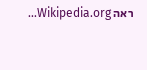ראה Wikipedia.org...